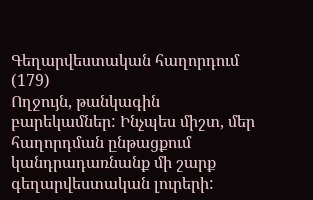Գեղարվեստական հաղորդում (179)
Ողջույն, թանկագին բարեկամներ: Ինչպես միշտ, մեր հաղորդման ընթացքում կանդրադառնանք մի շարք գեղարվեստական լուրերի: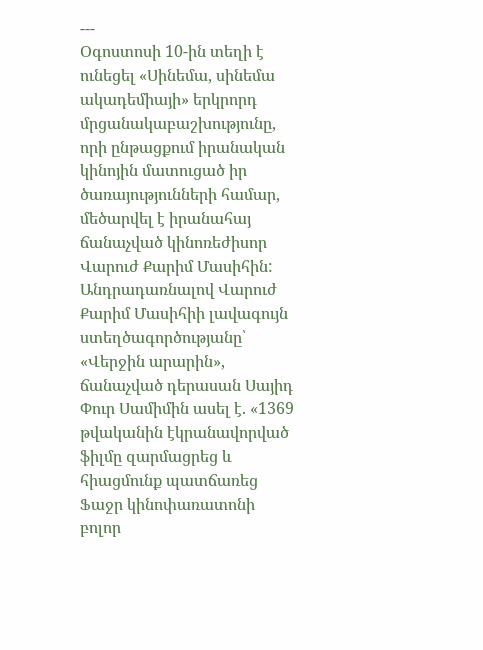---
Օգոստոսի 10-ին տեղի է ունեցել «Սինեմա, սինեմա ակադեմիայի» երկրորդ մրցանակաբաշխությունը, որի ընթացքում իրանական կինոյին մատուցած իր ծառայությունների համար, մեծարվել է իրանահայ ճանաչված կինոռեժիսոր Վարուժ Քարիմ Մասիհին:
Անդրադառնալով Վարուժ Քարիմ Մասիհիի լավագույն ստեղծագործությանը՝ «Վերջին արարին», ճանաչված դերասան Սայիդ Փուր Սամիմին ասել է. «1369 թվականին էկրանավորված ֆիլմը զարմացրեց և հիացմունք պատճառեց Ֆաջր կինոփառատոնի բոլոր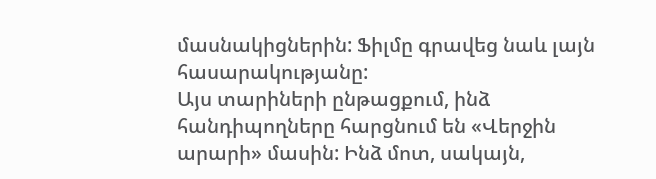մասնակիցներին: Ֆիլմը գրավեց նաև լայն հասարակությանը:
Այս տարիների ընթացքում, ինձ հանդիպողները հարցնում են «Վերջին արարի» մասին: Ինձ մոտ, սակայն,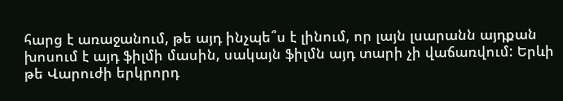հարց է առաջանում, թե այդ ինչպե՞ս է լինում, որ լայն լսարանն այդքան խոսում է այդ ֆիլմի մասին, սակայն ֆիլմն այդ տարի չի վաճառվում: Երևի թե Վարուժի երկրորդ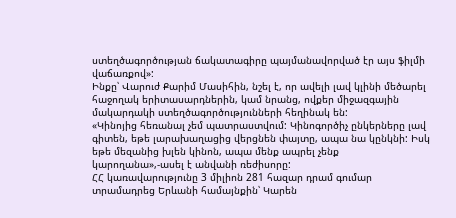ստեղծագործության ճակատագիրը պայմանավորված էր այս ֆիլմի վաճառքով»:
Ինքը՝ Վարուժ Քարիմ Մասիհին, նշել է, որ ավելի լավ կլինի մեծարել հաջողակ երիտասարդներին, կամ նրանց, ովքեր միջազգային մակարդակի ստեղծագործությունների հեղինակ են:
«Կինոյից հեռանալ չեմ պատրաստվում: Կինոգործիչ ընկերները լավ գիտեն, եթե լարախաղացից վերցնեն փայտը, ապա նա կընկնի: Իսկ եթե մեզանից խլեն կինոն, ապա մենք ապրել չենք կարողանա»,-ասել է անվանի ռեժիսորը:
ՀՀ կառավարությունը 3 միլիոն 281 հազար դրամ գումար տրամադրեց Երևանի համայնքին՝ Կարեն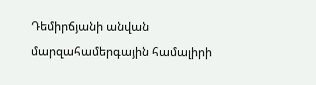Դեմիրճյանի անվան մարզահամերգային համալիրի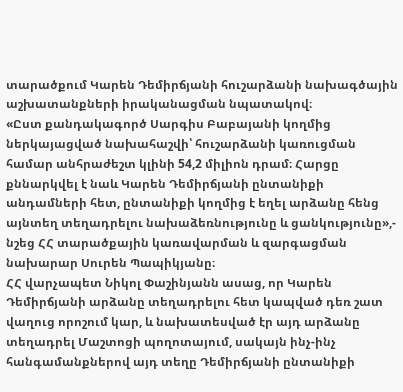տարածքում Կարեն Դեմիրճյանի հուշարձանի նախագծային աշխատանքների իրականացման նպատակով։
«Ըստ քանդակագործ Սարգիս Բաբայանի կողմից ներկայացված նախահաշվի՝ հուշարձանի կառուցման համար անհրաժեշտ կլինի 54,2 միլիոն դրամ։ Հարցը քննարկվել է նաև Կարեն Դեմիրճյանի ընտանիքի անդամների հետ, ընտանիքի կողմից է եղել արձանը հենց այնտեղ տեղադրելու նախաձեռնությունը և ցանկությունը»,- նշեց ՀՀ տարածքային կառավարման և զարգացման նախարար Սուրեն Պապիկյանը։
ՀՀ վարչապետ Նիկոլ Փաշինյանն ասաց, որ Կարեն Դեմիրճյանի արձանը տեղադրելու հետ կապված դեռ շատ վաղուց որոշում կար, և նախատեսված էր այդ արձանը տեղադրել Մաշտոցի պողոտայում, սակայն ինչ-ինչ հանգամանքներով այդ տեղը Դեմիրճյանի ընտանիքի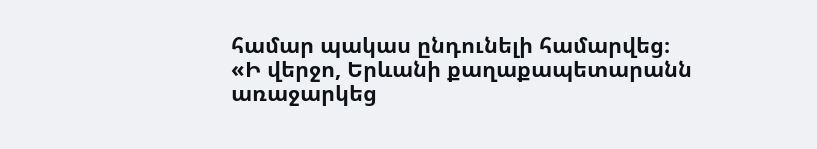համար պակաս ընդունելի համարվեց։
«Ի վերջո, Երևանի քաղաքապետարանն առաջարկեց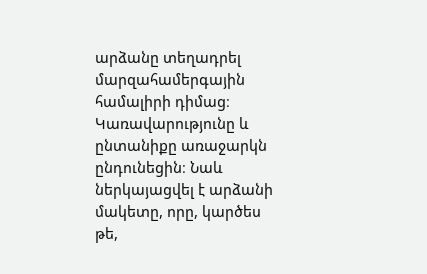արձանը տեղադրել մարզահամերգային համալիրի դիմաց։ Կառավարությունը և ընտանիքը առաջարկն ընդունեցին։ Նաև ներկայացվել է արձանի մակետը, որը, կարծես թե,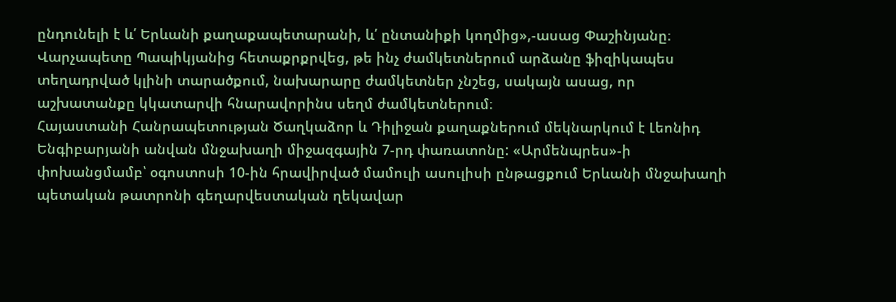ընդունելի է և՛ Երևանի քաղաքապետարանի, և՛ ընտանիքի կողմից»,-ասաց Փաշինյանը։
Վարչապետը Պապիկյանից հետաքրքրվեց, թե ինչ ժամկետներում արձանը ֆիզիկապես տեղադրված կլինի տարածքում, նախարարը ժամկետներ չնշեց, սակայն ասաց, որ աշխատանքը կկատարվի հնարավորինս սեղմ ժամկետներում։
Հայաստանի Հանրապետության Ծաղկաձոր և Դիլիջան քաղաքներում մեկնարկում է Լեոնիդ Ենգիբարյանի անվան մնջախաղի միջազգային 7-րդ փառատոնը: «Արմենպրես»-ի փոխանցմամբ՝ օգոստոսի 10-ին հրավիրված մամուլի ասուլիսի ընթացքում Երևանի մնջախաղի պետական թատրոնի գեղարվեստական ղեկավար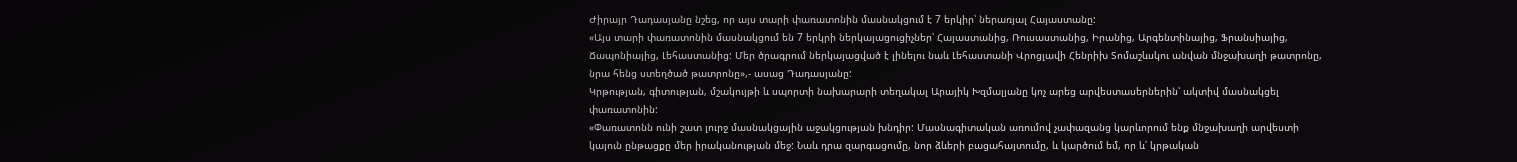Ժիրայր Դադասյանը նշեց, որ այս տարի փառատոնին մասնակցում է 7 երկիր՝ ներառյալ Հայաստանը:
«Այս տարի փառատոնին մասնակցում են 7 երկրի ներկայացուցիչներ՝ Հայաստանից, Ռուսաստանից, Իրանից, Արգենտինայից, Ֆրանսիայից, Ճապոնիայից, Լեհաստանից: Մեր ծրագրում ներկայացված է լինելու նաև Լեհաստանի Վրոցլավի Հենրիխ Տոմաշևսկու անվան մնջախաղի թատրոնը, նրա հենց ստեղծած թատրոնը»,- ասաց Դադասյանը:
Կրթության, գիտության, մշակույթի և սպորտի նախարարի տեղակալ Արայիկ Խզմալյանը կոչ արեց արվեստասերներին՝ ակտիվ մասնակցել փառատոնին:
«Փառատոնն ունի շատ լուրջ մասնակցային աջակցության խնդիր: Մասնագիտական առումով չափազանց կարևորում ենք մնջախաղի արվեստի կայուն ընթացքը մեր իրականության մեջ: Նաև դրա զարգացումը, նոր ձևերի բացահայտումը, և կարծում եմ, որ և՛ կրթական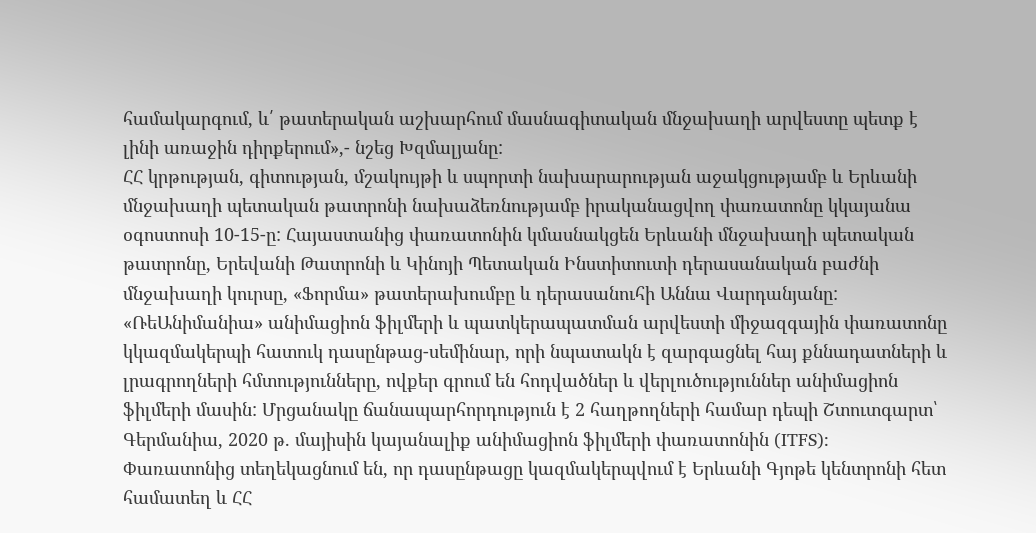համակարգում, և՛ թատերական աշխարհում մասնագիտական մնջախաղի արվեստը պետք է լինի առաջին դիրքերում»,- նշեց Խզմալյանը:
ՀՀ կրթության, գիտության, մշակույթի և սպորտի նախարարության աջակցությամբ և Երևանի մնջախաղի պետական թատրոնի նախաձեռնությամբ իրականացվող փառատոնը կկայանա օգոստոսի 10-15-ը: Հայաստանից փառատոնին կմասնակցեն Երևանի մնջախաղի պետական թատրոնը, Երեվանի Թատրոնի և Կինոյի Պետական Ինստիտուտի դերասանական բաժնի մնջախաղի կուրսը, «Ֆորմա» թատերախումբը և դերասանուհի Աննա Վարդանյանը:
«ՌեԱնիմանիա» անիմացիոն ֆիլմերի և պատկերապատման արվեստի միջազգային փառատոնը կկազմակերպի հատուկ դասընթաց-սեմինար, որի նպատակն է զարգացնել հայ քննադատների և լրագրողների հմտությունները, ովքեր գրում են հոդվածներ և վերլուծություններ անիմացիոն ֆիլմերի մասին: Մրցանակը ճանապարհորդություն է 2 հաղթողների համար դեպի Շտուտգարտ՝ Գերմանիա, 2020 թ. մայիսին կայանալիք անիմացիոն ֆիլմերի փառատոնին (ITFS):
Փառատոնից տեղեկացնում են, որ դասընթացը կազմակերպվում է Երևանի Գյոթե կենտրոնի հետ համատեղ և ՀՀ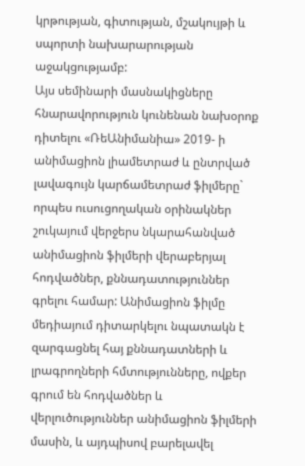կրթության, գիտության, մշակույթի և սպորտի նախարարության աջակցությամբ:
Այս սեմինարի մասնակիցները հնարավորություն կունենան նախօրոք դիտելու «ՌեԱնիմանիա» 2019- ի անիմացիոն լիամետրաժ և ընտրված լավագույն կարճամետրաժ ֆիլմերը` որպես ուսուցողական օրինակներ շուկայում վերջերս նկարահանված անիմացիոն ֆիլմերի վերաբերյալ հոդվածներ, քննադատություններ գրելու համար: Անիմացիոն ֆիլմը մեդիայում դիտարկելու նպատակն է զարգացնել հայ քննադատների և լրագրողների հմտությունները, ովքեր գրում են հոդվածներ և վերլուծություններ անիմացիոն ֆիլմերի մասին, և այդպիսով բարելավել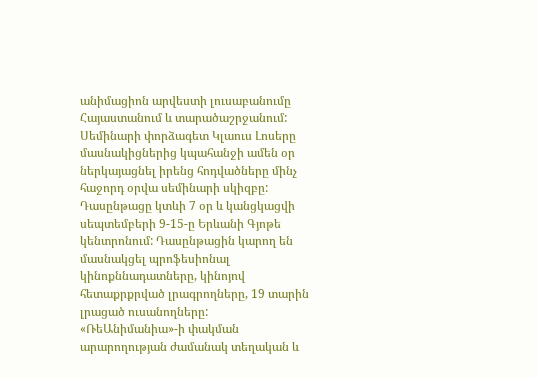անիմացիոն արվեստի լուսաբանումը Հայաստանում և տարածաշրջանում:
Սեմինարի փորձագետ Կլաուս Լոսերը մասնակիցներից կպահանջի ամեն օր ներկայացնել իրենց հոդվածները մինչ հաջորդ օրվա սեմինարի սկիզբը:
Դասընթացը կտևի 7 օր և կանցկացվի սեպտեմբերի 9-15-ը Երևանի Գյոթե կենտրոնում: Դասընթացին կարող են մասնակցել պրոֆեսիոնալ կինոքննադատները, կինոյով հետաքրքրված լրագրողները, 19 տարին լրացած ուսանողները:
«ՌեԱնիմանիա»-ի փակման արարողության ժամանակ տեղական և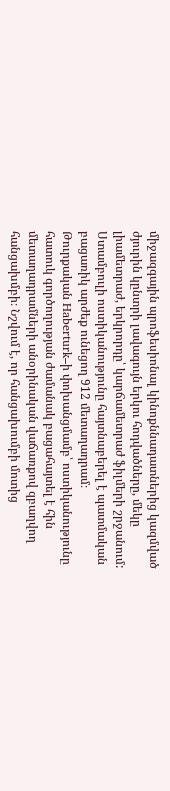միջազգային պրոֆեսիոնալ կինոքննադատներից կազմված ժյուրին կընտրի լավագույն երկու հոդվածները, մեկը լիամետրաժ, երկրորդը՝ կարճամետրաժ ֆիլմերի շրջանում:
Ստամբուլի ոստիկանությունը հայտնաբերել է պատմական բացառիկ արժեք ունեցող 912 մետաղադրամ։
Թուրքական Haberturk–ի փոխանցմամբ՝ ոստիկանությունը հատուկ գործողության ժամանակ բացահայտել է հին մետաղադրամների անօրինական վաճառքով զբաղվող հանցախմբի։ Նշվում է, որ հանցախումբի մոտից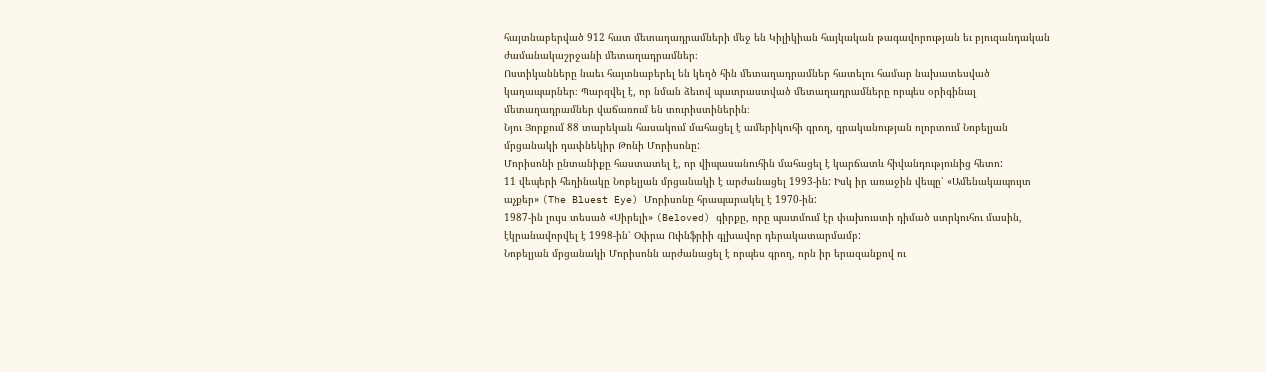հայտնաբերված 912 հատ մետաղադրամների մեջ են Կիլիկիան հայկական թագավորության եւ բյուզանդական ժամանակաշրջանի մետաղադրամներ։
Ոստիկանները նաեւ հայտնաբերել են կեղծ հին մետաղադրամներ հատելու համար նախատեսված կաղապարներ։ Պարզվել է, որ նման ձեւով պատրաստված մետաղադրամները որպես օրիգինալ մետաղադրամներ վաճառում են տուրիստիներին։
Նյու Յորքում 88 տարեկան հասակում մահացել է ամերիկուհի գրող, գրականության ոլորտում Նոբելյան մրցանակի դափնեկիր Թոնի Մորիսոնը:
Մորիսոնի ընտանիքը հաստատել է, որ վիպասանուհին մահացել է կարճատև հիվանդությունից հետո:
11 վեպերի հեղինակը Նոբելյան մրցանակի է արժանացել 1993-ին: Իսկ իր առաջին վեպը՝ «Ամենակապույտ աչքեր» (The Bluest Eye) Մորիսոնը հրապարակել է 1970-ին:
1987-ին լույս տեսած «Սիրելի» (Beloved) գիրքը, որը պատմում էր փախուստի դիմած ստրկուհու մասին, էկրանավորվել է 1998-ին՝ Օփրա Ուինֆրիի գլխավոր դերակատարմամբ:
Նոբելյան մրցանակի Մորիսոնն արժանացել է որպես գրող, որն իր երազանքով ու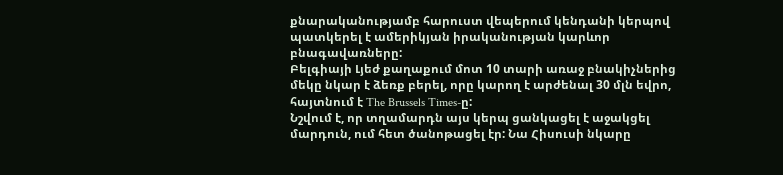քնարականությամբ հարուստ վեպերում կենդանի կերպով պատկերել է ամերիկյան իրականության կարևոր բնագավառները:
Բելգիայի Լյեժ քաղաքում մոտ 10 տարի առաջ բնակիչներից մեկը նկար է ձեռք բերել, որը կարող է արժենալ 30 մլն եվրո, հայտնում է The Brussels Times-ը:
Նշվում է, որ տղամարդն այս կերպ ցանկացել է աջակցել մարդուն, ում հետ ծանոթացել էր: Նա Հիսուսի նկարը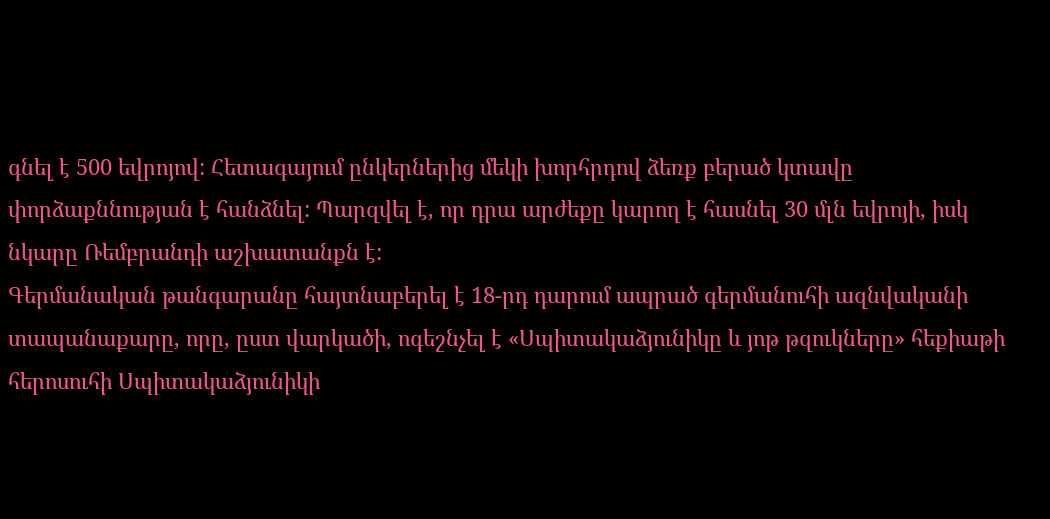գնել է 500 եվրոյով: Հետագայում ընկերներից մեկի խորհրդով ձեռք բերած կտավը փորձաքննության է հանձնել: Պարզվել է, որ դրա արժեքը կարող է հասնել 30 մլն եվրոյի, իսկ նկարը Ռեմբրանդի աշխատանքն է:
Գերմանական թանգարանը հայտնաբերել է 18-րդ դարում ապրած գերմանուհի ազնվականի տապանաքարը, որը, ըստ վարկածի, ոգեշնչել է «Սպիտակաձյունիկը և յոթ թզուկները» հեքիաթի հերոսուհի Սպիտակաձյունիկի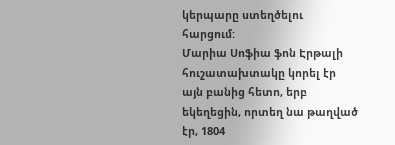կերպարը ստեղծելու հարցում:
Մարիա Սոֆիա ֆոն Էրթալի հուշատախտակը կորել էր այն բանից հետո, երբ եկեղեցին, որտեղ նա թաղված էր, 1804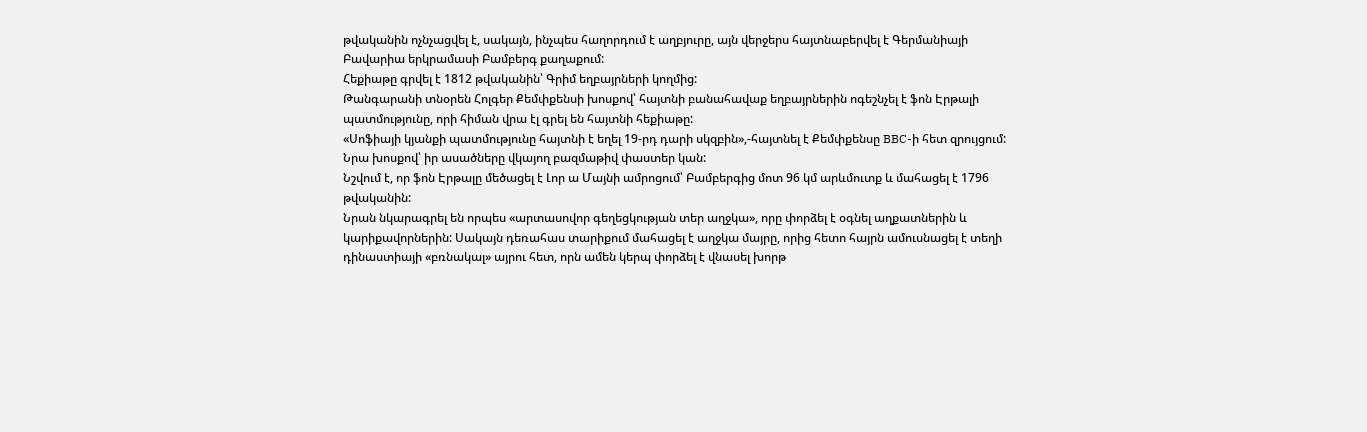թվականին ոչնչացվել է, սակայն, ինչպես հաղորդում է աղբյուրը, այն վերջերս հայտնաբերվել է Գերմանիայի Բավարիա երկրամասի Բամբերգ քաղաքում:
Հեքիաթը գրվել է 1812 թվականին՝ Գրիմ եղբայրների կողմից:
Թանգարանի տնօրեն Հոլգեր Քեմփքենսի խոսքով՝ հայտնի բանահավաք եղբայրներին ոգեշնչել է ֆոն Էրթալի պատմությունը, որի հիման վրա էլ գրել են հայտնի հեքիաթը:
«Սոֆիայի կյանքի պատմությունը հայտնի է եղել 19-րդ դարի սկզբին»,-հայտնել է Քեմփքենսը BBC-ի հետ զրույցում:
Նրա խոսքով՝ իր ասածները վկայող բազմաթիվ փաստեր կան:
Նշվում է, որ ֆոն Էրթալը մեծացել է Լոր ա Մայնի ամրոցում՝ Բամբերգից մոտ 96 կմ արևմուտք և մահացել է 1796 թվականին:
Նրան նկարագրել են որպես «արտասովոր գեղեցկության տեր աղջկա», որը փորձել է օգնել աղքատներին և կարիքավորներին: Սակայն դեռահաս տարիքում մահացել է աղջկա մայրը, որից հետո հայրն ամուսնացել է տեղի դինաստիայի «բռնակալ» այրու հետ, որն ամեն կերպ փորձել է վնասել խորթ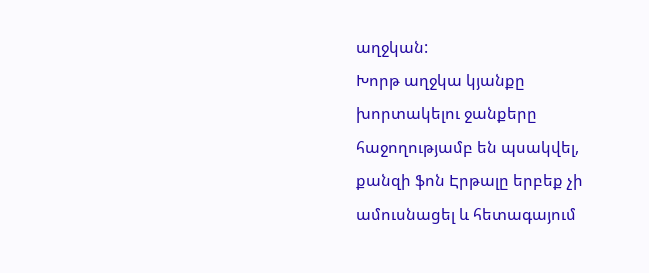աղջկան:
Խորթ աղջկա կյանքը խորտակելու ջանքերը հաջողությամբ են պսակվել, քանզի ֆոն Էրթալը երբեք չի ամուսնացել և հետագայում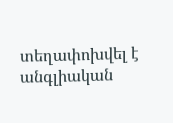տեղափոխվել է անգլիական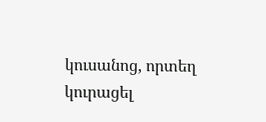կուսանոց, որտեղ կուրացել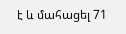է և մահացել 71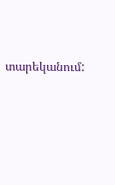տարեկանում: